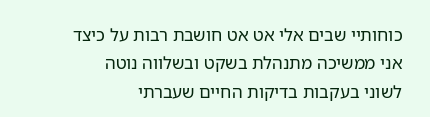כוחותיי שבים אלי אט אט חושבת רבות על כיצד אני ממשיכה מתנהלת בשקט ובשלווה נוטה לשוני בעקבות בדיקות החיים שעברתי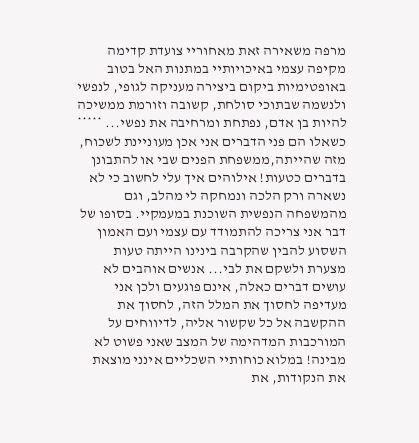מרפה משאירה זאת מאחוריי צועדת קדימה מקיפה עצמי באיכויותיי במתנות האל בטוב באופטימיות ביקום ביצירה מעניקה לגופי, לנפשי ולנשמה שבתוכי סולחת, קשובה וזורמת ממשיכה להיות בן אדם, נפתחת ומרחיבה את נפשי... ***** כשאלו הם פני הדברים אני אכן מעוניינת לשכוח, מזה שהייתה,ממשפחת הפנים שבי או להתבונן בדברים כטעות! אילוהים איך עלי לחשוב כי לא נשארה ורק הלכה ונמחקה לי מהלב, וגם מהמשפחה הנפשית השוכנת במעמקיי. בסופו של דבר אני צריכה להתמודד עם עצמי ועם האמון השסוע להבין שהקרבה בינינו הייתה טעות מצערת ולשקם את לבי... אנשים אוהבים לא עושים דברים כאלה, אינם פוגעים ולכן אני מעדיפה לחסוך את המלל הזה, לחסוך את ההקשבה אל כל שקשור אליה, לדיווחים על המורכבות המדהימה של המצב שאני פשוט לא מבינה! במלוא כוחותיי השכליים אינני מוצאת את הנקודות, את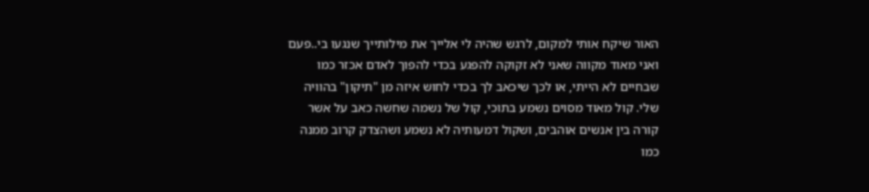האור שיקח אותי למקום, לרגש שהיה לי אלייך את מילותייך שנגעו בי..פעם
ואני מאוד מקווה שאני לא זקוקה להפגע בכדי להפוך לאדם אכזר כמו שבחיים לא הייתי, או לכך שיכאב לך בכדי לחוש איזה מן "תיקון" בהוויה שלי. קול מאוד מסוים נשמע בתוכי, קול של נשמה שחשה כאב על אשר קורה בין אנשים אוהבים, ושקול דמעותיה לא נשמע ושהצדק קרוב ממנה כמו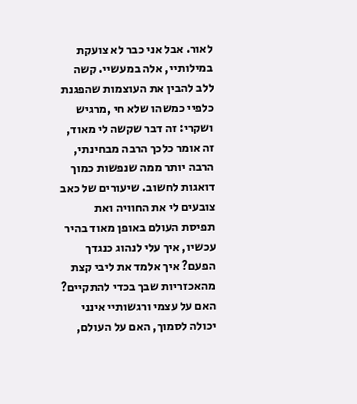לאור. אבל אני כבר לא צועקת במילותיי, אלה במעשיי. קשה ללב להבין את העוצמות שהפגנת כלפיי כמשהו שלא חי ,מרגיש ושקרי: זה דבר שקשה לי מאוד, זה אומר כלכך הרבה מבחינתי, הרבה יותר ממה שנפשות כמוך דואגות לחשוב. שיעורים של כאב צובעים לי את החוויה ואת תפיסת העולם באופן מאוד בהיר עכשיו, איך עלי לנהוג כנגדך הפעם? איך אלמד את ליבי קצת מהאכזריות שבך בכדי להתקיים? האם על עצמי ורגשותיי אינני יכולה לסמוך, האם על העולם,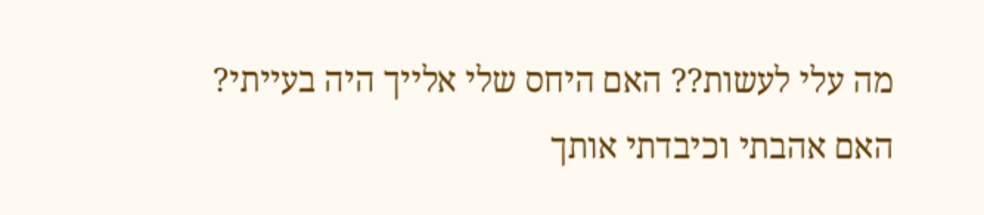מה עלי לעשות?? האם היחס שלי אלייך היה בעייתי? האם אהבתי וכיבדתי אותך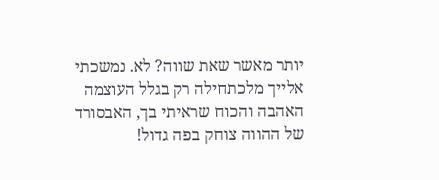יותר מאשר שאת שווה? לא. נמשכתי אלייך מלכתחילה רק בגלל העוצמה האהבה והכוח שראיתי בך, האבסורד של ההווה צוחק בפה גדול!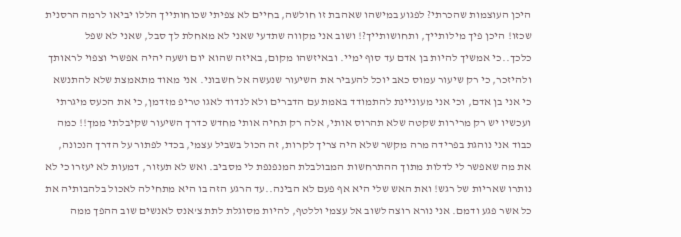היכן העוצמות שהכרתי? לפגוע במישהו שאהבת זו חולשה, בחיים לא צפיתי שכוחותייך הללו יביאו לרמה הרסנית שכזו! היכן פיך מילותייך, ותחושותייך?! ושוב אני מקווה שתדעי שאני לא מאחלת לך סבל, שאני לא שפל כלכך..כי אמשיך להיות בן אדם עד סוף ימיי. ובאיזשהו מקום, באיזה שהוא יום ושעה יהיה אפשרי וצפוי לראותך ולהיזכר, כי רק שיעור עמוס כאב יוכל להעביר את השיעור שנעשה אל חשבוני. אני מאוד מתאמצת שלא להתנשא כי אני בן אדם, וכי אני מעוניינת להתמודד באמת עם הדברים ולא לנדוד לאגו טריפ מזדמן, כי את הכעס מיגרתי ועכשיו יש רק מרירות שקטה שלא תהרוס אותי, אלה רק תחיה אותי מחדש כדרך השיעור שקיבלתי ממך!! כמה כבוד אני נוהגת בפרידה מרה מקשר שלא היה צריך לקרות, זה הכול בשביל עצמי, בכדי לפתור על הדרך הנכונה, את מה שאפשר לי לדלות מתוך ההתרחשות המבולבלת המנפנפת לי מסביב. ואש לא תעזור, דמעות לא יעזרו כי לא נותרו שאריות של רגש! ואת האש שלי היא אף פעם לא הבינה..עד הרגע הזה בו היא מתחילה לאכול בלהבותיה את כל אשר פגע ודמם. אני נורא רוצה לשוב אל עצמי וללטף, להיות מסוגלת לתת צ'אנס לאנשים שוב ההפך ממה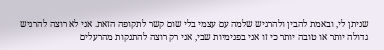שניתן לי, ובאמת להבין ולהרגיש שלמה עם עצמי בלי שום קשר לתקופה הזאת. אני לא רוצה להרגיש גדולה יותר או טובה יותר כי זו אני בפנימיות שבי, אני רק רוצה להתנקות מהרעלים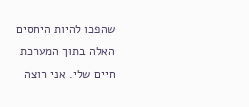שהפכו להיות היחסים האלה בתוך המערכת חיים שלי. אני רוצה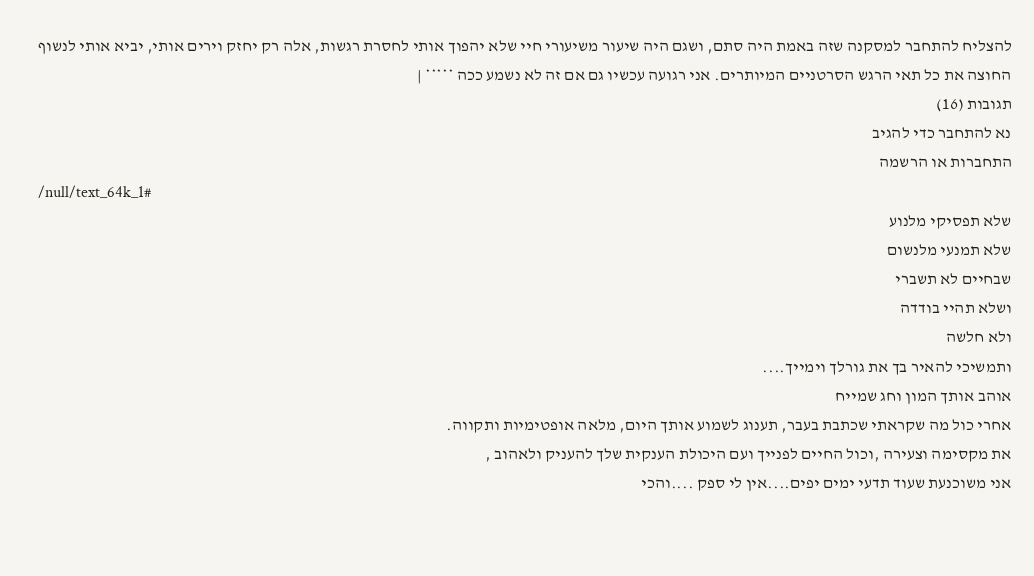להצליח להתחבר למסקנה שזה באמת היה סתם, ושגם היה שיעור משיעורי חיי שלא יהפוך אותי לחסרת רגשות, אלה רק יחזק וירים אותי, יביא אותי לנשוף החוצה את כל תאי הרגש הסרטניים המיותרים. אני רגועה עכשיו גם אם זה לא נשמע ככה ***** |
תגובות (16)
נא להתחבר כדי להגיב
התחברות או הרשמה
/null/text_64k_1#
שלא תפסיקי מלנוע
שלא תמנעי מלנשום
שבחיים לא תשברי
ושלא תהיי בודדה
ולא חלשה
ותמשיכי להאיר בך את גורלך וימייך....
אוהב אותך המון וחג שמייח
אחרי כול מה שקראתי שכתבת בעבר, תענוג לשמוע אותך היום, מלאה אופטימיות ותקווה.
את מקסימה וצעירה ,וכול החיים לפנייך ועם היכולת הענקית שלך להעניק ולאהוב ,
אני משוכנעת שעוד תדעי ימים יפים....אין לי ספק ....והכי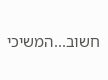חשוב...המשיכי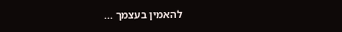להאמין בעצמך ...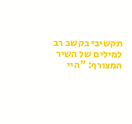תקשיבי בקשב רב למילים של השיר המצורף: "היי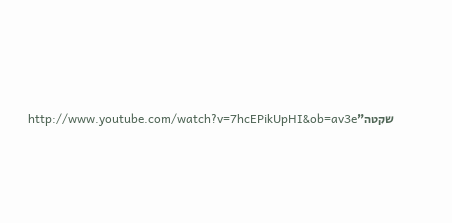שקטה"http://www.youtube.com/watch?v=7hcEPikUpHI&ob=av3e